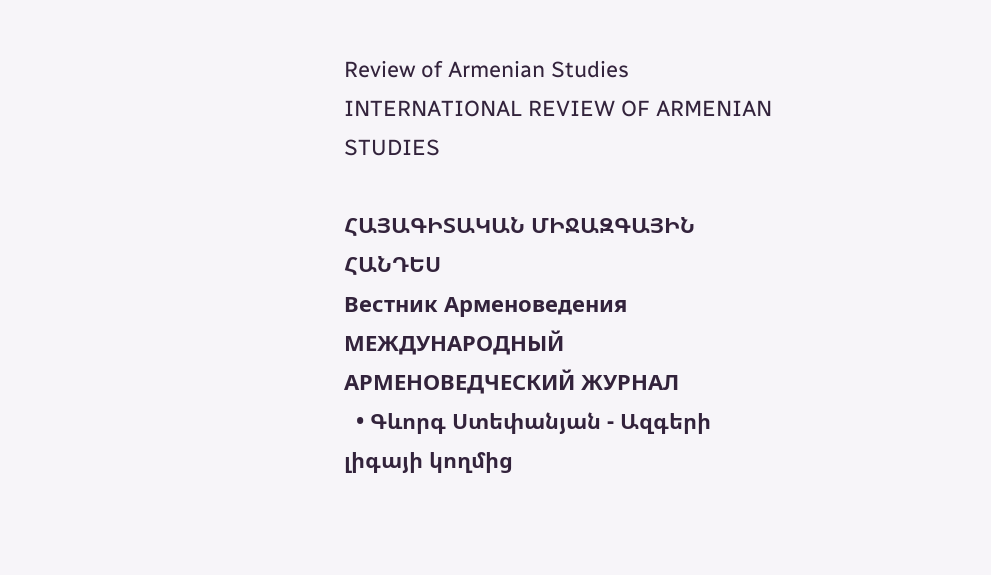Review of Armenian Studies
INTERNATIONAL REVIEW OF ARMENIAN STUDIES

ՀԱՅԱԳԻՏԱԿԱՆ ՄԻՋԱԶԳԱՅԻՆ ՀԱՆԴԵՍ
Вестник Арменоведения
МЕЖДУНАРОДНЫЙ АРМЕНОВЕДЧЕСКИЙ ЖУРНАЛ
  • Գևորգ Ստեփանյան - Ազգերի լիգայի կողմից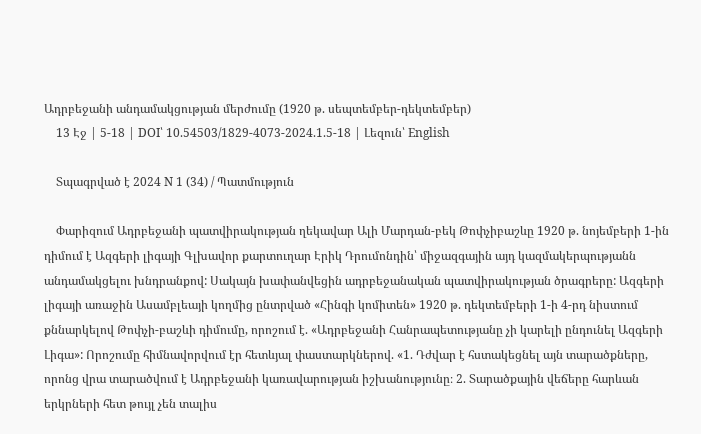Ադրբեջանի անդամակցության մերժումը (1920 թ. սեպտեմբեր-դեկտեմբեր)
    13 Էջ | 5-18 | DOI՝ 10.54503/1829-4073-2024.1.5-18 | Լեզուն՝ English

    Տպագրված է 2024 N 1 (34) / Պատմություն

    Փարիզում Ադրբեջանի պատվիրակության ղեկավար Ալի Մարդան-բեկ Թոփչիբաշևը 1920 թ. նոյեմբերի 1-ին դիմում է Ազգերի լիգայի Գլխավոր քարտուղար Էրիկ Դրումոնդին՝ միջազգային այդ կազմակերպությանն անդամակցելու խնդրանքով: Սակայն խափանվեցին ադրբեջանական պատվիրակության ծրագրերը: Ազգերի լիգայի առաջին Ասամբլեայի կողմից ընտրված «Հինգի կոմիտեն» 1920 թ. դեկտեմբերի 1-ի 4-րդ նիստում քննարկելով Թոփչի-բաշևի դիմումը, որոշում է. «Ադրբեջանի Հանրապետությանը չի կարելի ընդունել Ազգերի Լիգա»: Որոշումը հիմնավորվում էր հետևյալ փաստարկներով. «1. Դժվար է հստակեցնել այն տարածքները, որոնց վրա տարածվում է Ադրբեջանի կառավարության իշխանությունը։ 2. Տարածքային վեճերը հարևան երկրների հետ թույլ չեն տալիս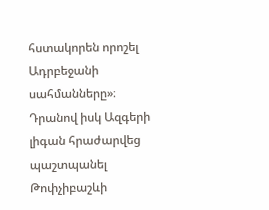հստակորեն որոշել Ադրբեջանի սահմանները»։ Դրանով իսկ Ազգերի լիգան հրաժարվեց պաշտպանել Թոփչիբաշևի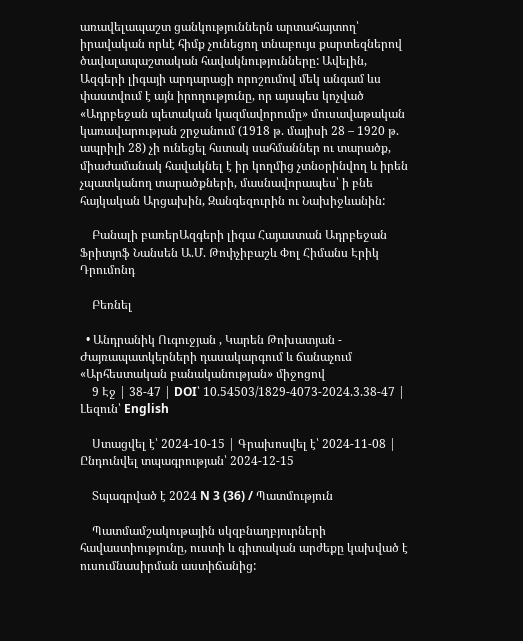առավելապաշտ ցանկություններն արտահայտող՝ իրավական որևէ հիմք չունեցող տնաբույս քարտեզներով ծավալապաշտական հավակնությունները: Ավելին, Ազգերի լիգայի արդարացի որոշումով մեկ անգամ ևս փաստվում է այն իրողությունը, որ այսպես կոչված «Ադրբեջան պետական կազմավորումը» մուսավաթական կառավարության շրջանում (1918 թ. մայիսի 28 – 1920 թ. ապրիլի 28) չի ունեցել հստակ սահմաններ ու տարածք, միաժամանակ հավակնել է իր կողմից չտնօրինվող և իրեն չպատկանող տարածքների, մասնավորապես՝ ի բնե հայկական Արցախին, Զանգեզուրին ու Նախիջևանին:

    Բանալի բառերԱզգերի լիգա Հայաստան Ադրբեջան Ֆրիտյոֆ Նանսեն Ա.Մ. Թոփչիբաշև Փոլ Հիմանս Էրիկ Դրումոնդ

    Բեռնել

  • Անդրանիկ Ուգուջյան , Կարեն Թոխատյան - Ժայռապատկերների դասակարգում և ճանաչում «Արհեստական բանականության» միջոցով
    9 Էջ | 38-47 | DOI՝ 10.54503/1829-4073-2024.3.38-47 | Լեզուն՝ English

    Ստացվել է՝ 2024-10-15 | Գրախոսվել է՝ 2024-11-08 | Ընդունվել տպագրության՝ 2024-12-15

    Տպագրված է 2024 N 3 (36) / Պատմություն

    Պատմամշակութային սկզբնաղբյուրների հավաստիությունը, ուստի և գիտական արժեքը կախված է ուսումնասիրման աստիճանից: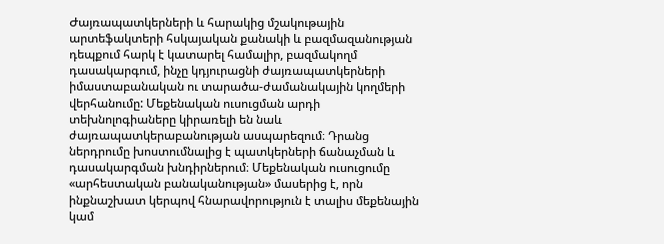Ժայռապատկերների և հարակից մշակութային արտեֆակտերի հսկայական քանակի և բազմազանության դեպքում հարկ է կատարել համալիր, բազմակողմ դասակարգում, ինչը կդյուրացնի ժայռապատկերների իմաստաբանական ու տարածա-ժամանակային կողմերի վերհանումը: Մեքենական ուսուցման արդի տեխնոլոգիաները կիրառելի են նաև ժայռապատկերաբանության ասպարեզում։ Դրանց ներդրումը խոստումնալից է պատկերների ճանաչման և դասակարգման խնդիրներում։ Մեքենական ուսուցումը «արհեստական բանականության» մասերից է, որն ինքնաշխատ կերպով հնարավորություն է տալիս մեքենային կամ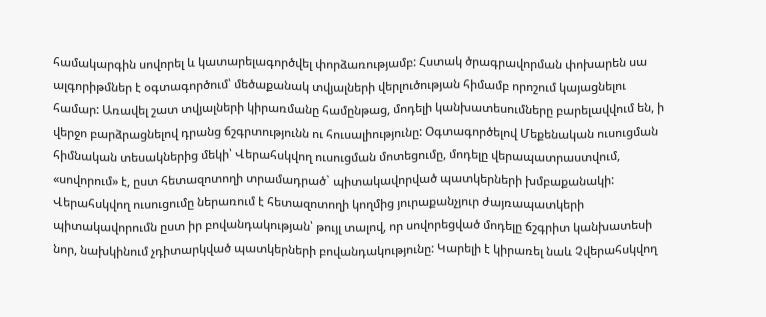համակարգին սովորել և կատարելագործվել փորձառությամբ: Հստակ ծրագրավորման փոխարեն սա ալգորիթմներ է օգտագործում՝ մեծաքանակ տվյալների վերլուծության հիմամբ որոշում կայացնելու համար: Առավել շատ տվյալների կիրառմանը համընթաց, մոդելի կանխատեսումները բարելավվում են, ի վերջո բարձրացնելով դրանց ճշգրտությունն ու հուսալիությունը: Օգտագործելով Մեքենական ուսուցման հիմնական տեսակներից մեկի՝ Վերահսկվող ուսուցման մոտեցումը, մոդելը վերապատրաստվում, «սովորում» է, ըստ հետազոտողի տրամադրած` պիտակավորված պատկերների խմբաքանակի: Վերահսկվող ուսուցումը ներառում է հետազոտողի կողմից յուրաքանչյուր ժայռապատկերի պիտակավորումն ըստ իր բովանդակության՝ թույլ տալով, որ սովորեցված մոդելը ճշգրիտ կանխատեսի նոր, նախկինում չդիտարկված պատկերների բովանդակությունը: Կարելի է կիրառել նաև Չվերահսկվող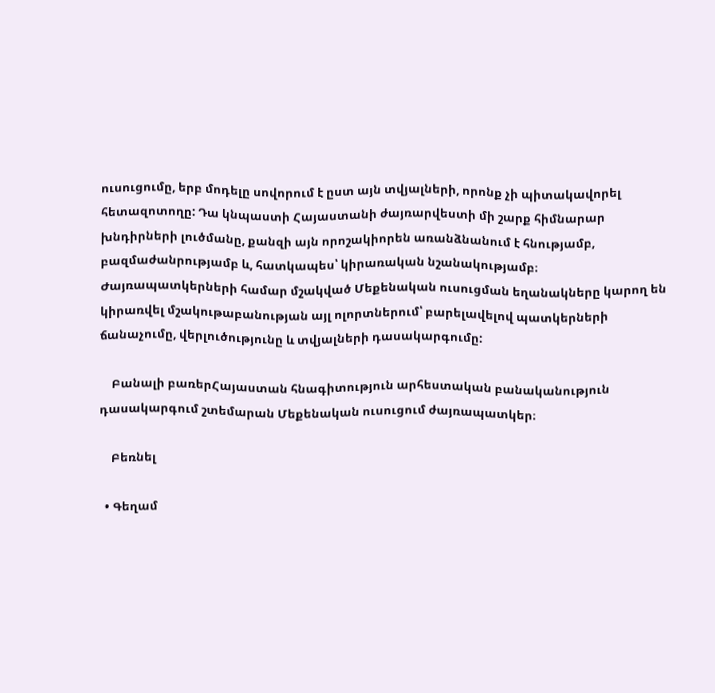ուսուցումը, երբ մոդելը սովորում է ըստ այն տվյալների, որոնք չի պիտակավորել հետազոտողը: Դա կնպաստի Հայաստանի ժայռարվեստի մի շարք հիմնարար խնդիրների լուծմանը, քանզի այն որոշակիորեն առանձնանում է հնությամբ, բազմաժանրությամբ և, հատկապես՝ կիրառական նշանակությամբ։ Ժայռապատկերների համար մշակված Մեքենական ուսուցման եղանակները կարող են կիրառվել մշակութաբանության այլ ոլորտներում՝ բարելավելով պատկերների ճանաչումը, վերլուծությունը և տվյալների դասակարգումը:

    Բանալի բառերՀայաստան հնագիտություն արհեստական բանականություն դասակարգում շտեմարան Մեքենական ուսուցում ժայռապատկեր։

    Բեռնել

  • Գեղամ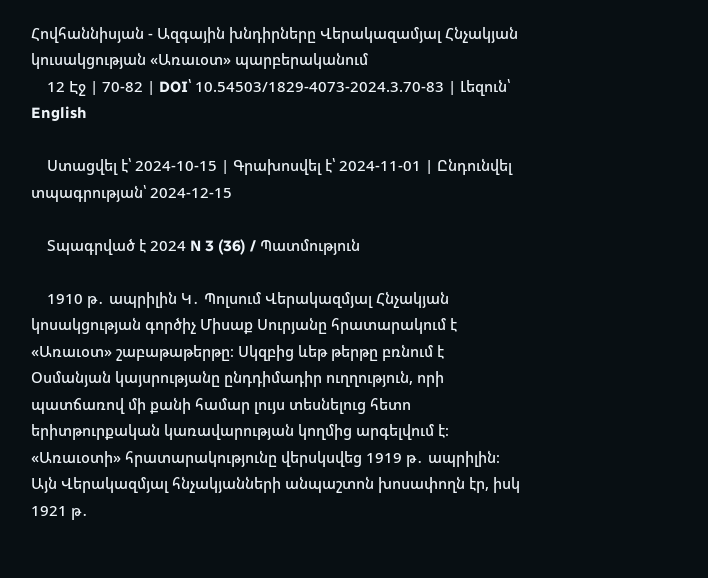Հովհաննիսյան - Ազգային խնդիրները Վերակազամյալ Հնչակյան կուսակցության «Առաւօտ» պարբերականում
    12 Էջ | 70-82 | DOI՝ 10.54503/1829-4073-2024.3.70-83 | Լեզուն՝ English

    Ստացվել է՝ 2024-10-15 | Գրախոսվել է՝ 2024-11-01 | Ընդունվել տպագրության՝ 2024-12-15

    Տպագրված է 2024 N 3 (36) / Պատմություն

    1910 թ․ ապրիլին Կ․ Պոլսում Վերակազմյալ Հնչակյան կոսակցության գործիչ Միսաք Սուրյանը հրատարակում է «Առաւօտ» շաբաթաթերթը։ Սկզբից ևեթ թերթը բռնում է Օսմանյան կայսրությանը ընդդիմադիր ուղղություն, որի պատճառով մի քանի համար լույս տեսնելուց հետո երիտթուրքական կառավարության կողմից արգելվում է։ «Առաւօտի» հրատարակությունը վերսկսվեց 1919 թ․ ապրիլին։ Այն Վերակազմյալ հնչակյանների անպաշտոն խոսափողն էր, իսկ 1921 թ․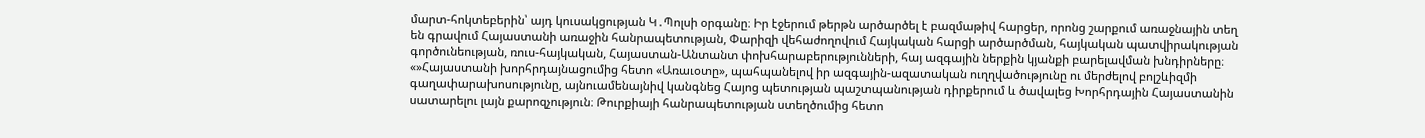մարտ-հոկտեբերին՝ այդ կուսակցության Կ․Պոլսի օրգանը։ Իր էջերում թերթն արծարծել է բազմաթիվ հարցեր, որոնց շարքում առաջնային տեղ են գրավում Հայաստանի առաջին հանրապետության, Փարիզի վեհաժողովում Հայկական հարցի արծարծման, հայկական պատվիրակության գործունեության, ռուս-հայկական, Հայաստան-Անտանտ փոխհարաբերությունների, հայ ազգային ներքին կյանքի բարելավման խնդիրները։ «»Հայաստանի խորհրդայնացումից հետո «Առաւօտը», պահպանելով իր ազգային-ազատական ուղղվածությունը ու մերժելով բոլշևիզմի գաղափարախոսությունը, այնուամենայնիվ կանգնեց Հայոց պետության պաշտպանության դիրքերում և ծավալեց Խորհրդային Հայաստանին սատարելու լայն քարոզչություն։ Թուրքիայի հանրապետության ստեղծումից հետո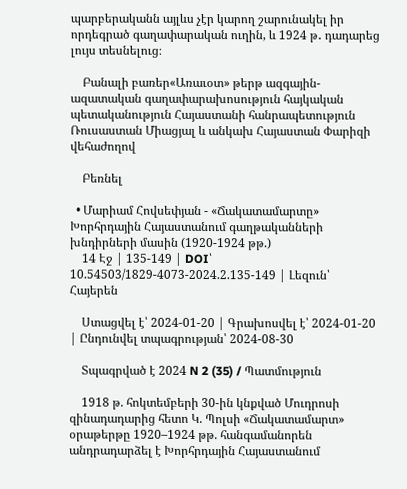պարբերականն այլևս չէր կարող շարունակել իր որդեգրած գաղափարական ուղին, և 1924 թ․ դադարեց լույս տեսնելուց։

    Բանալի բառեր«Առաւօտ» թերթ ազգային-ազատական գաղափարախոսություն հայկական պետականություն Հայաստանի հանրապետություն Ռուսաստան Միացյալ և անկախ Հայաստան Փարիզի վեհաժողով

    Բեռնել

  • Մարիամ Հովսեփյան - «Ճակատամարտը» Խորհրդային Հայաստանում գաղթականների խնդիրների մասին (1920-1924 թթ.)
    14 Էջ | 135-149 | DOI՝ 10.54503/1829-4073-2024.2.135-149 | Լեզուն՝ Հայերեն

    Ստացվել է՝ 2024-01-20 | Գրախոսվել է՝ 2024-01-20 | Ընդունվել տպագրության՝ 2024-08-30

    Տպագրված է 2024 N 2 (35) / Պատմություն

    1918 թ. հոկտեմբերի 30-ին կնքված Մուդրոսի զինադադարից հետո Կ. Պոլսի «Ճակատամարտ» օրաթերթը 1920–1924 թթ. հանգամանորեն անդրադարձել է Խորհրդային Հայաստանում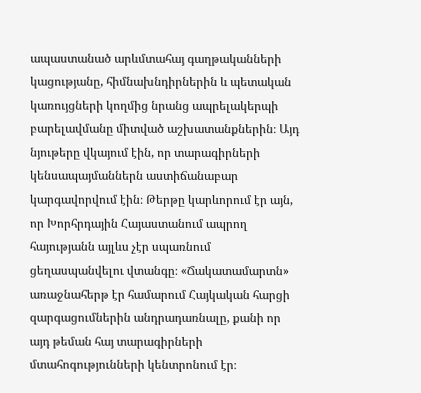ապաստանած արևմտահայ գաղթականների կացությանը, հիմնախնդիրներին և պետական կառույցների կողմից նրանց ապրելակերպի բարելավմանը միտված աշխատանքներին։ Այդ նյութերը վկայում էին, որ տարագիրների կենսապայմաններն աստիճանաբար կարգավորվում էին։ Թերթը կարևորում էր այն, որ Խորհրդային Հայաստանում ապրող հայությանն այլևս չէր սպառնում ցեղասպանվելու վտանգը։ «Ճակատամարտն» առաջնահերթ էր համարում Հայկական հարցի զարգացումներին անդրադառնալը, քանի որ այդ թեման հայ տարագիրների մտահոգությունների կենտրոնում էր։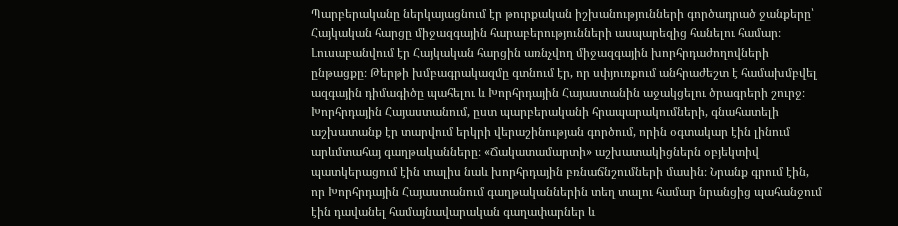Պարբերականը ներկայացնում էր թուրքական իշխանությունների գործադրած ջանքերը՝ Հայկական հարցը միջազգային հարաբերությունների ասպարեզից հանելու համար։ Լուսաբանվում էր Հայկական հարցին առնչվող միջազգային խորհրդաժողովների ընթացքը։ Թերթի խմբագրակազմը գտնում էր, որ սփյուռքում անհրաժեշտ է համախմբվել ազգային դիմագիծը պահելու և Խորհրդային Հայաստանին աջակցելու ծրագրերի շուրջ։ Խորհրդային Հայաստանում, ըստ պարբերականի հրապարակումների, գնահատելի աշխատանք էր տարվում երկրի վերաշինության գործում, որին օգտակար էին լինում արևմտահայ գաղթականները։ «Ճակատամարտի» աշխատակիցներն օբյեկտիվ պատկերացում էին տալիս նաև խորհրդային բռնաճնշումների մասին։ Նրանք գրում էին, որ Խորհրդային Հայաստանում գաղթականներին տեղ տալու համար նրանցից պահանջում էին դավանել համայնավարական գաղափարներ և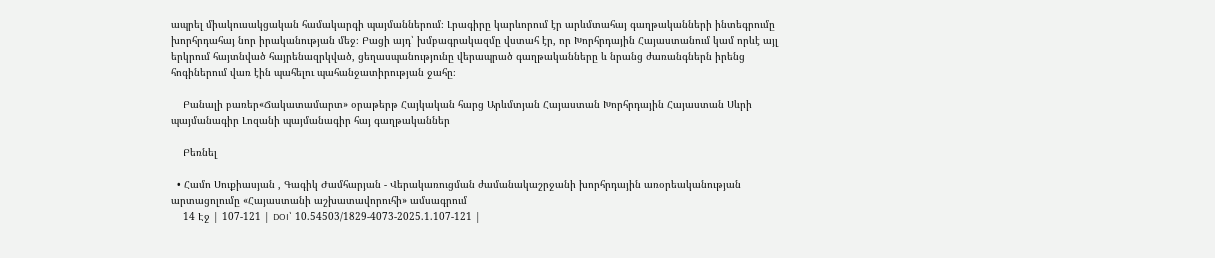ապրել միակուսակցական համակարգի պայմաններում։ Լրագիրը կարևորում էր արևմտահայ գաղթականների ինտեգրումը խորհրդահայ նոր իրականության մեջ։ Բացի այդ՝ խմբագրակազմը վստահ էր, որ Խորհրդային Հայաստանում կամ որևէ այլ երկրում հայտնված հայրենազրկված, ցեղասպանությունը վերապրած գաղթականները և նրանց ժառանգներն իրենց հոգիներում վառ էին պահելու պահանջատիրության ջահը։

    Բանալի բառեր«Ճակատամարտ» օրաթերթ Հայկական հարց Արևմտյան Հայաստան Խորհրդային Հայաստան Սևրի պայմանագիր Լոզանի պայմանագիր հայ գաղթականներ

    Բեռնել

  • Համո Սուքիասյան , Գագիկ Ժամհարյան - Վերակառուցման ժամանակաշրջանի խորհրդային առօրեականության արտացոլումը «Հայաստանի աշխատավորուհի» ամսագրում
    14 Էջ | 107-121 | DOI՝ 10.54503/1829-4073-2025.1.107-121 |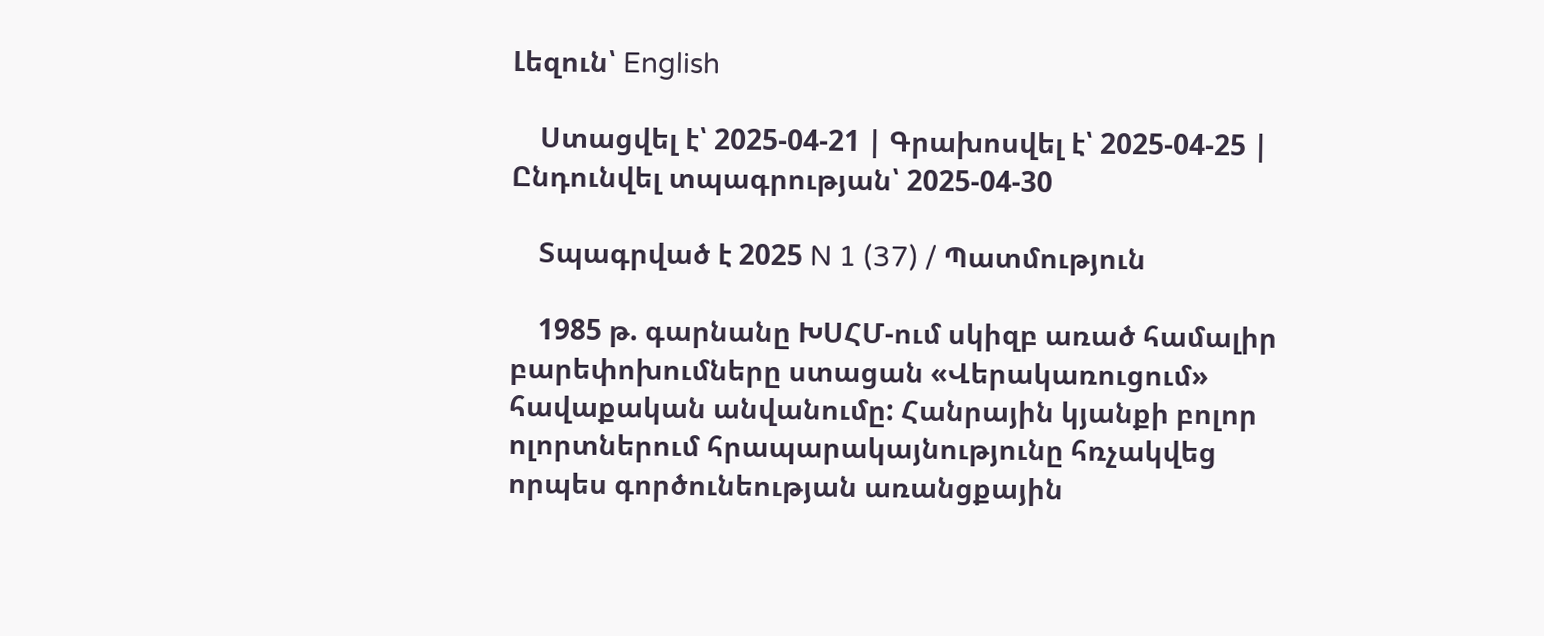Լեզուն՝ English

    Ստացվել է՝ 2025-04-21 | Գրախոսվել է՝ 2025-04-25 | Ընդունվել տպագրության՝ 2025-04-30

    Տպագրված է 2025 N 1 (37) / Պատմություն

    1985 թ. գարնանը ԽՍՀՄ-ում սկիզբ առած համալիր բարեփոխումները ստացան «Վերակառուցում» հավաքական անվանումը: Հանրային կյանքի բոլոր ոլորտներում հրապարակայնությունը հռչակվեց որպես գործունեության առանցքային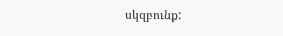սկզբունք: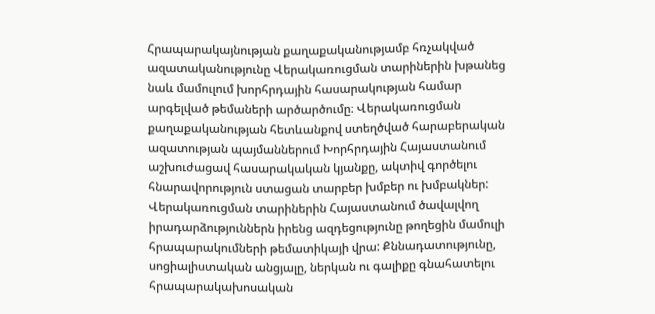Հրապարակայնության քաղաքականությամբ հռչակված ազատականությունը Վերակառուցման տարիներին խթանեց նաև մամուլում խորհրդային հասարակության համար արգելված թեմաների արծարծումը։ Վերակառուցման քաղաքականության հետևանքով ստեղծված հարաբերական ազատության պայմաններում Խորհրդային Հայաստանում աշխուժացավ հասարակական կյանքը, ակտիվ գործելու հնարավորություն ստացան տարբեր խմբեր ու խմբակներ: Վերակառուցման տարիներին Հայաստանում ծավալվող իրադարձություններն իրենց ազդեցությունը թողեցին մամուլի հրապարակումների թեմատիկայի վրա: Քննադատությունը, սոցիալիստական անցյալը, ներկան ու գալիքը գնահատելու հրապարակախոսական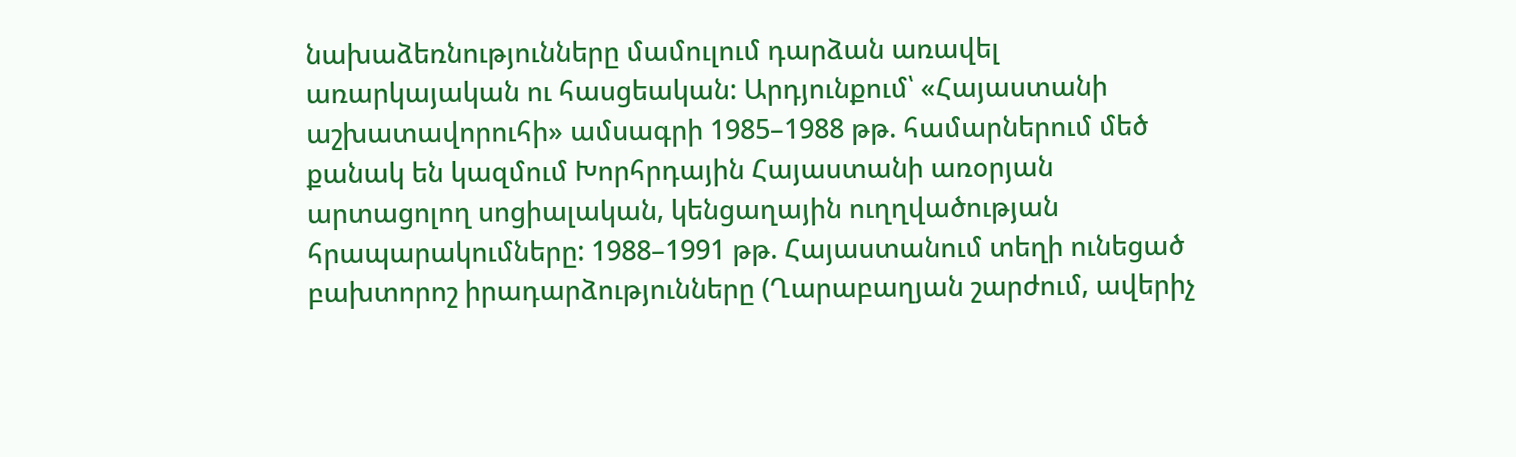նախաձեռնությունները մամուլում դարձան առավել առարկայական ու հասցեական: Արդյունքում՝ «Հայաստանի աշխատավորուհի» ամսագրի 1985–1988 թթ. համարներում մեծ քանակ են կազմում Խորհրդային Հայաստանի առօրյան արտացոլող սոցիալական, կենցաղային ուղղվածության հրապարակումները: 1988–1991 թթ. Հայաստանում տեղի ունեցած բախտորոշ իրադարձությունները (Ղարաբաղյան շարժում, ավերիչ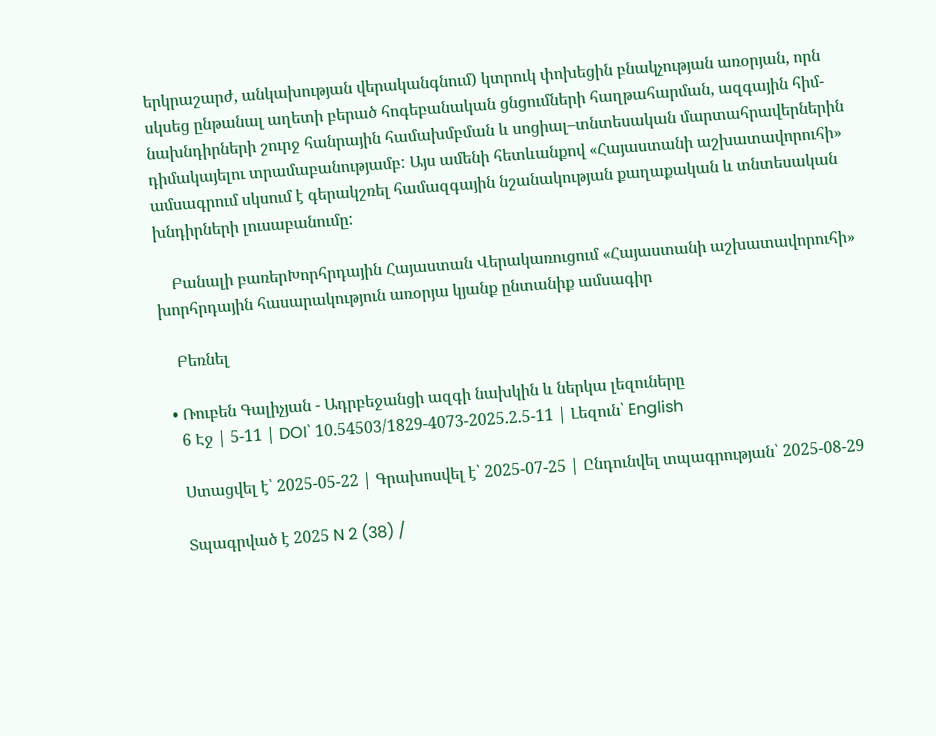երկրաշարժ, անկախության վերականգնում) կտրուկ փոխեցին բնակչության առօրյան, որն սկսեց ընթանալ աղետի բերած հոգեբանական ցնցումների հաղթահարման, ազգային հիմ-նախնդիրների շուրջ հանրային համախմբման և սոցիալ–տնտեսական մարտահրավերներին դիմակայելու տրամաբանությամբ: Այս ամենի հետևանքով «Հայաստանի աշխատավորուհի» ամսագրում սկսում է գերակշռել համազգային նշանակության քաղաքական և տնտեսական խնդիրների լուսաբանումը:

    Բանալի բառերԽորհրդային Հայաստան Վերակառուցում «Հայաստանի աշխատավորուհի» խորհրդային հասարակություն առօրյա կյանք ընտանիք ամսագիր

    Բեռնել

  • Ռուբեն Գալիչյան - Ադրբեջանցի ազգի նախկին և ներկա լեզուները
    6 Էջ | 5-11 | DOI՝ 10.54503/1829-4073-2025.2.5-11 | Լեզուն՝ English

    Ստացվել է՝ 2025-05-22 | Գրախոսվել է՝ 2025-07-25 | Ընդունվել տպագրության՝ 2025-08-29

    Տպագրված է 2025 N 2 (38) /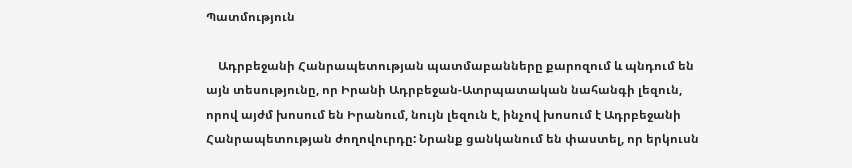Պատմություն

    Ադրբեջանի Հանրապետության պատմաբանները քարոզում և պնդում են այն տեսությունը, որ Իրանի Ադրբեջան-Ատրպատական նահանգի լեզուն, որով այժմ խոսում են Իրանում, նույն լեզուն է, ինչով խոսում է Ադրբեջանի Հանրապետության ժողովուրդը: Նրանք ցանկանում են փաստել, որ երկուսն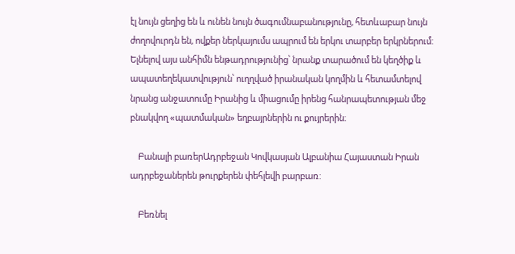էլ նույն ցեղից են և ունեն նույն ծագումնաբանությունը, հետևաբար նույն ժողովուրդն են, ովքեր ներկայումս ապրում են երկու տարբեր երկրներում: Ելնելով այս անհիմն ենթադրությունից՝ նրանք տարածում են կեղծիք և ապատեղեկատվություն՝ ուղղված իրանական կողմին և հետամտելով նրանց անջատումը Իրանից և միացումը իրենց հանրապետության մեջ բնակվող «պատմական» եղբայրներին ու քույրերին։

    Բանալի բառերԱդրբեջան Կովկասյան Ալբանիա Հայաստան Իրան ադրբեջաներեն թուրքերեն փեհլեվի բարբառ:

    Բեռնել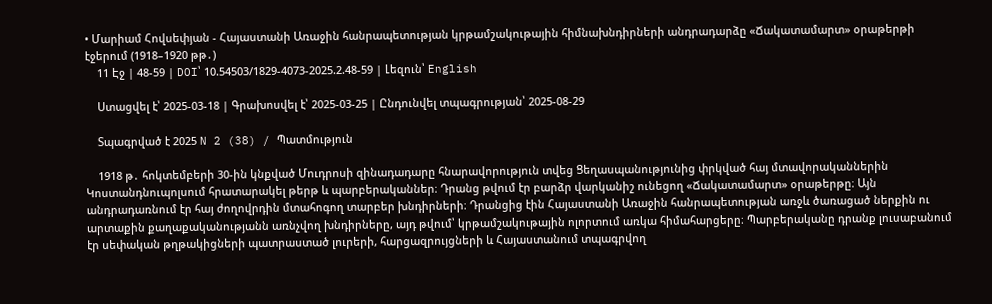• Մարիամ Հովսեփյան - Հայաստանի Առաջին հանրապետության կրթամշակութային հիմնախնդիրների անդրադարձը «Ճակատամարտ» օրաթերթի էջերում (1918–1920 թթ․)
    11 Էջ | 48-59 | DOI՝ 10.54503/1829-4073-2025.2.48-59 | Լեզուն՝ English

    Ստացվել է՝ 2025-03-18 | Գրախոսվել է՝ 2025-03-25 | Ընդունվել տպագրության՝ 2025-08-29

    Տպագրված է 2025 N 2 (38) / Պատմություն

    1918 թ․ հոկտեմբերի 30-ին կնքված Մուդրոսի զինադադարը հնարավորություն տվեց Ցեղասպանությունից փրկված հայ մտավորականներին Կոստանդնուպոլսում հրատարակել թերթ և պարբերականներ։ Դրանց թվում էր բարձր վարկանիշ ունեցող «Ճակատամարտ» օրաթերթը։ Այն անդրադառնում էր հայ ժողովրդին մտահոգող տարբեր խնդիրների։ Դրանցից էին Հայաստանի Առաջին հանրապետության առջև ծառացած ներքին ու արտաքին քաղաքականությանն առնչվող խնդիրները, այդ թվում՝ կրթամշակութային ոլորտում առկա հիմահարցերը։ Պարբերականը դրանք լուսաբանում էր սեփական թղթակիցների պատրաստած լուրերի, հարցազրույցների և Հայաստանում տպագրվող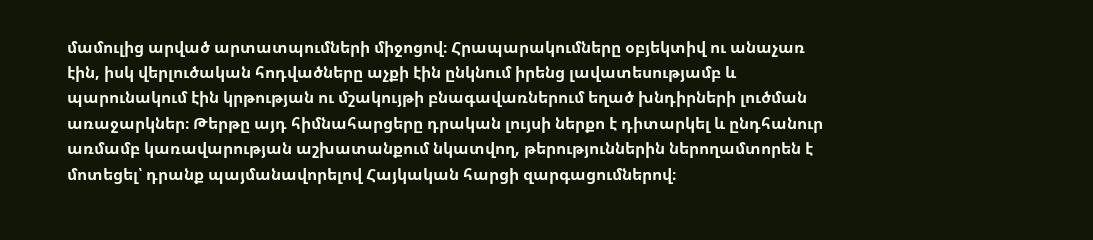մամուլից արված արտատպումների միջոցով։ Հրապարակումները օբյեկտիվ ու անաչառ էին, իսկ վերլուծական հոդվածները աչքի էին ընկնում իրենց լավատեսությամբ և պարունակում էին կրթության ու մշակույթի բնագավառներում եղած խնդիրների լուծման առաջարկներ։ Թերթը այդ հիմնահարցերը դրական լույսի ներքո է դիտարկել և ընդհանուր առմամբ կառավարության աշխատանքում նկատվող, թերություններին ներողամտորեն է մոտեցել՝ դրանք պայմանավորելով Հայկական հարցի զարգացումներով։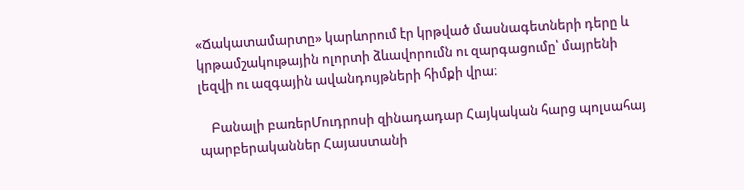«Ճակատամարտը» կարևորում էր կրթված մասնագետների դերը և կրթամշակութային ոլորտի ձևավորումն ու զարգացումը՝ մայրենի լեզվի ու ազգային ավանդույթների հիմքի վրա։

    Բանալի բառերՄուդրոսի զինադադար Հայկական հարց պոլսահայ պարբերականներ Հայաստանի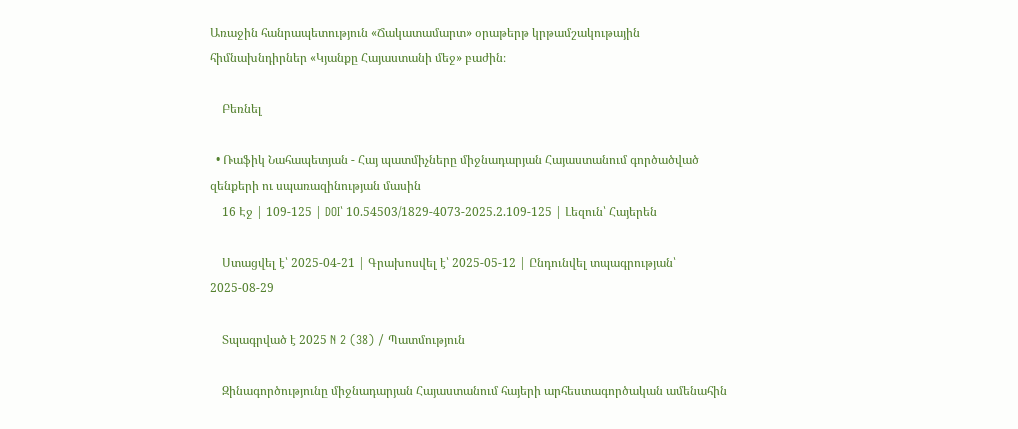Առաջին հանրապետություն «Ճակատամարտ» օրաթերթ կրթամշակութային հիմնախնդիրներ «Կյանքը Հայաստանի մեջ» բաժին։

    Բեռնել

  • Ռաֆիկ Նահապետյան - Հայ պատմիչները միջնադարյան Հայաստանում գործածված զենքերի ու սպառազինության մասին
    16 Էջ | 109-125 | DOI՝ 10.54503/1829-4073-2025.2.109-125 | Լեզուն՝ Հայերեն

    Ստացվել է՝ 2025-04-21 | Գրախոսվել է՝ 2025-05-12 | Ընդունվել տպագրության՝ 2025-08-29

    Տպագրված է 2025 N 2 (38) / Պատմություն

    Զինագործությունը միջնադարյան Հայաստանում հայերի արհեստագործական ամենահին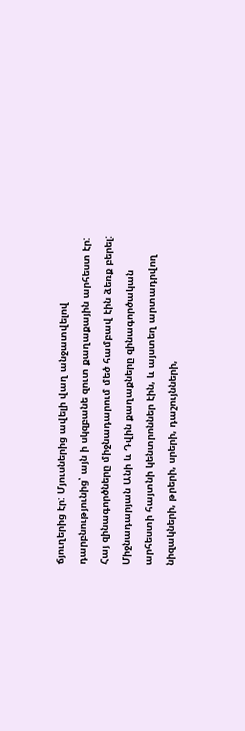ճյուղերից էր: Մյուսներից ավելի վաղ անջատվելով դարբնությունից՝ այն ի սկզբանե զուտ քաղաքային արհեստ էր: Հայ զինագործները միջնադարում մեծ համբավ էին ձեռք բերել: Միջնադարյան Անի և Դվին քաղաքները զինագործական արհեստի հայտնի կենտրոններ էին, և այստեղ արտադրվող նիզակների, թրերի, սրերի, դաշույնների,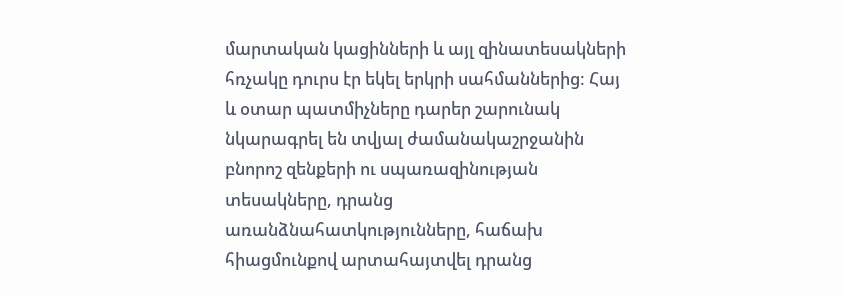մարտական կացինների և այլ զինատեսակների հռչակը դուրս էր եկել երկրի սահմաններից: Հայ և օտար պատմիչները դարեր շարունակ նկարագրել են տվյալ ժամանակաշրջանին բնորոշ զենքերի ու սպառազինության տեսակները, դրանց առանձնահատկությունները, հաճախ հիացմունքով արտահայտվել դրանց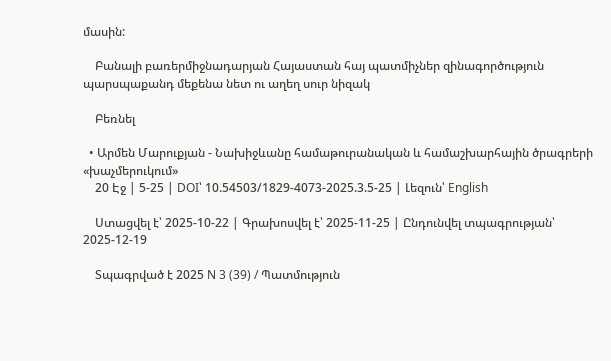մասին:

    Բանալի բառերմիջնադարյան Հայաստան հայ պատմիչներ զինագործություն պարսպաքանդ մեքենա նետ ու աղեղ սուր նիզակ

    Բեռնել

  • Արմեն Մարուքյան - Նախիջևանը համաթուրանական և համաշխարհային ծրագրերի «խաչմերուկում»
    20 Էջ | 5-25 | DOI՝ 10.54503/1829-4073-2025.3.5-25 | Լեզուն՝ English

    Ստացվել է՝ 2025-10-22 | Գրախոսվել է՝ 2025-11-25 | Ընդունվել տպագրության՝ 2025-12-19

    Տպագրված է 2025 N 3 (39) / Պատմություն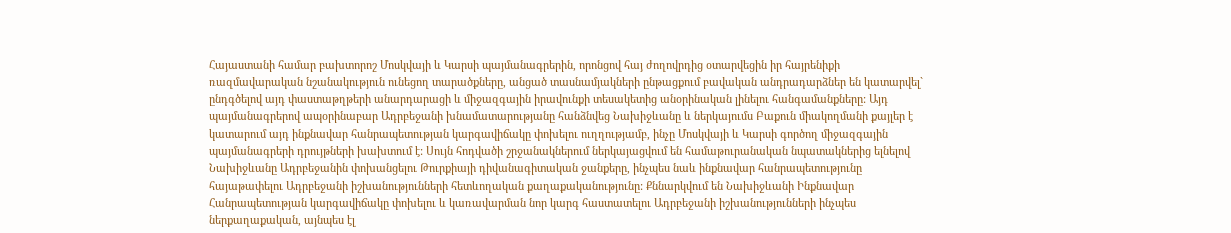Հայաստանի համար բախտորոշ Մոսկվայի և Կարսի պայմանագրերին, որոնցով հայ ժողովրդից օտարվեցին իր հայրենիքի ռազմավարական նշանակություն ունեցող տարածքները, անցած տասնամյակների ընթացքում բավական անդրադարձներ են կատարվել` ընդգծելով այդ փաստաթղթերի անարդարացի և միջազգային իրավունքի տեսակետից անօրինական լինելու հանգամանքները: Այդ պայմանագրերով ապօրինաբար Ադրբեջանի խնամատարությանը հանձնվեց Նախիջևանը և ներկայումս Բաքուն միակողմանի քայլեր է կատարում այդ ինքնավար հանրապետության կարգավիճակը փոխելու ուղղությամբ, ինչը Մոսկվայի և Կարսի գործող միջազգային պայմանագրերի դրույթների խախտում է: Սույն հոդվածի շրջանակներում ներկայացվում են համաթուրանական նպատակներից ելնելով Նախիջևանը Ադրբեջանին փոխանցելու Թուրքիայի դիվանագիտական ջանքերը, ինչպես նաև ինքնավար հանրապետությունը հայաթափելու Ադրբեջանի իշխանությունների հետևողական քաղաքականությունը: Քննարկվում են Նախիջևանի Ինքնավար Հանրապետության կարգավիճակը փոխելու և կառավարման նոր կարգ հաստատելու Ադրբեջանի իշխանությունների ինչպես ներքաղաքական, այնպես էլ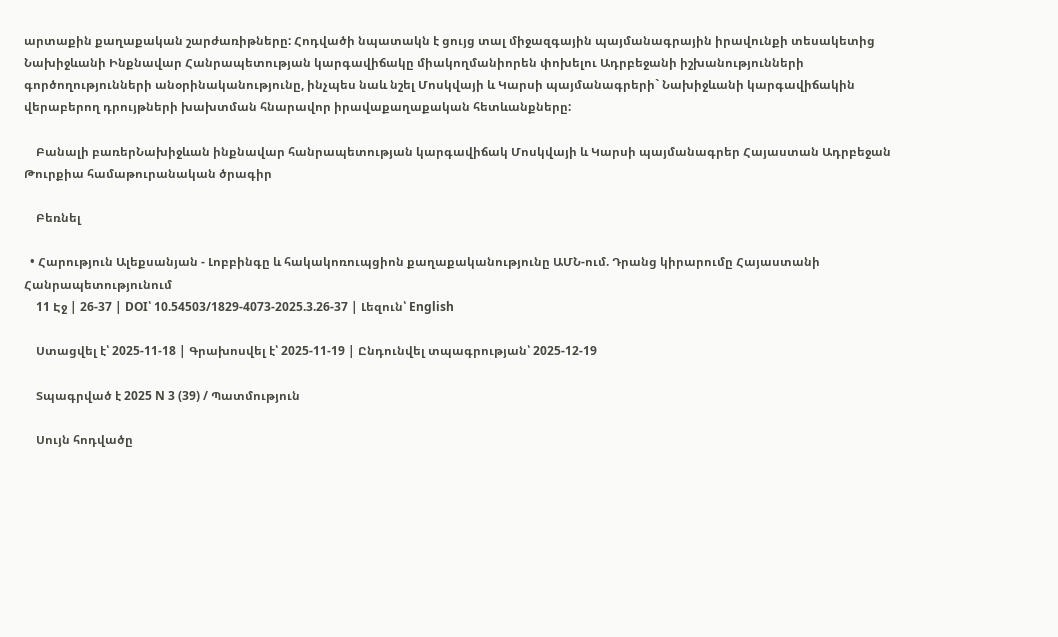արտաքին քաղաքական շարժառիթները: Հոդվածի նպատակն է ցույց տալ միջազգային պայմանագրային իրավունքի տեսակետից Նախիջևանի Ինքնավար Հանրապետության կարգավիճակը միակողմանիորեն փոխելու Ադրբեջանի իշխանությունների գործողությունների անօրինականությունը, ինչպես նաև նշել Մոսկվայի և Կարսի պայմանագրերի` Նախիջևանի կարգավիճակին վերաբերող դրույթների խախտման հնարավոր իրավաքաղաքական հետևանքները:

    Բանալի բառերՆախիջևան ինքնավար հանրապետության կարգավիճակ Մոսկվայի և Կարսի պայմանագրեր Հայաստան Ադրբեջան Թուրքիա համաթուրանական ծրագիր

    Բեռնել

  • Հարություն Ալեքսանյան - Լոբբինգը և հակակոռուպցիոն քաղաքականությունը ԱՄՆ-ում. Դրանց կիրարումը Հայաստանի Հանրապետությունում
    11 Էջ | 26-37 | DOI՝ 10.54503/1829-4073-2025.3.26-37 | Լեզուն՝ English

    Ստացվել է՝ 2025-11-18 | Գրախոսվել է՝ 2025-11-19 | Ընդունվել տպագրության՝ 2025-12-19

    Տպագրված է 2025 N 3 (39) / Պատմություն

    Սույն հոդվածը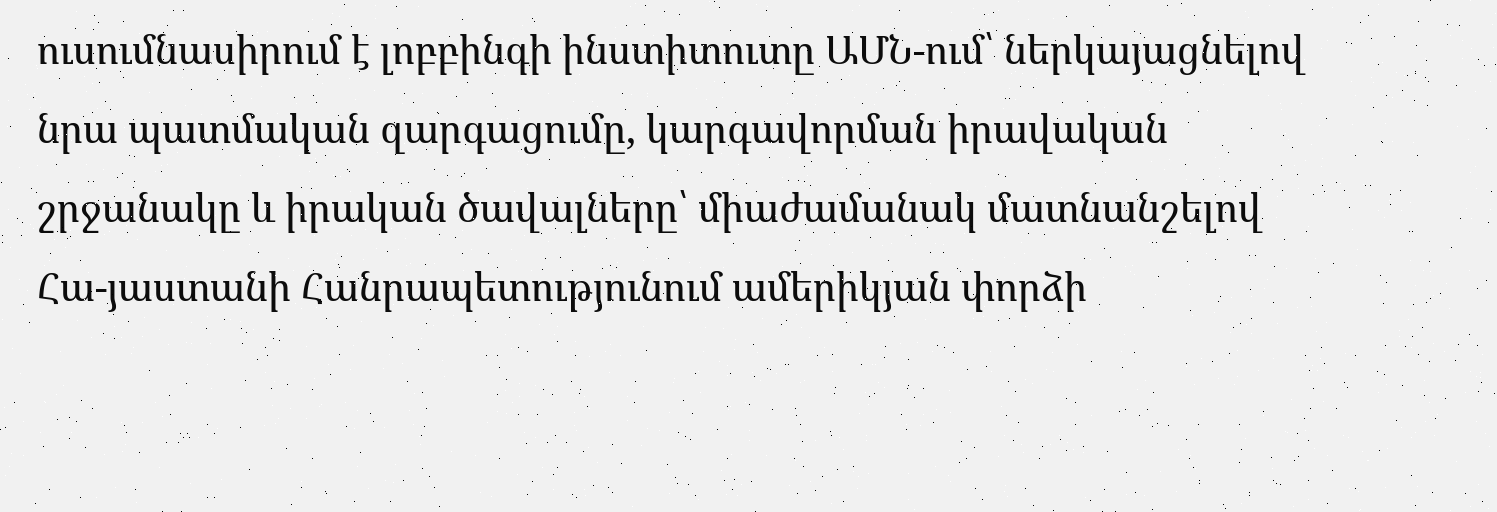ուսումնասիրում է լոբբինգի ինստիտուտը ԱՄՆ-ում՝ ներկայացնելով նրա պատմական զարգացումը, կարգավորման իրավական շրջանակը և իրական ծավալները՝ միաժամանակ մատնանշելով Հա-յաստանի Հանրապետությունում ամերիկյան փորձի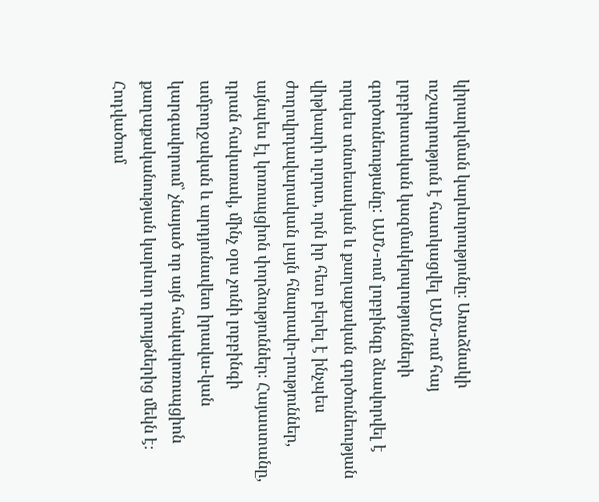կիրարկման կարևորությունը։ Առաձնակի ուշադրություն է հատկացվել ԱՄՆ-ում հայ լոբբիստական կազմակերպությունների գործունեությանը: ԱՄՆ-ում լոբբինգը ձևավորվել է որպես տնտեսական և քաղաքական գործունեության վիթխարի ոլորտ, որն իր հետ բերել է ինչպես ժողովրդավարական լայն հնարավո-րություններ, այնպես էլ կոռուպցիոն փորձություններ։ Հայաստանը, դրան հակառակ, մինչ օրս չունի լոբբինգի ամբողջական և արդյունավետ իրավա-կան կարգավորում՝ չնայած որ այն հակակոռուպցիոն քաղաքականության կարևոր դրույթներից մեկն է։ Հոդվածում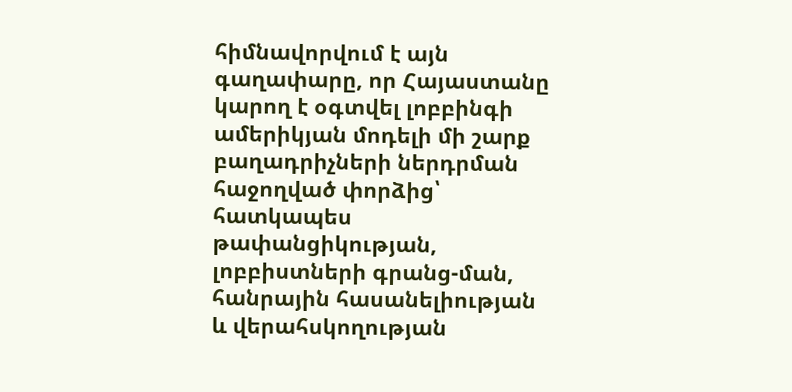հիմնավորվում է այն գաղափարը, որ Հայաստանը կարող է օգտվել լոբբինգի ամերիկյան մոդելի մի շարք բաղադրիչների ներդրման հաջողված փորձից՝ հատկապես թափանցիկության, լոբբիստների գրանց-ման, հանրային հասանելիության և վերահսկողության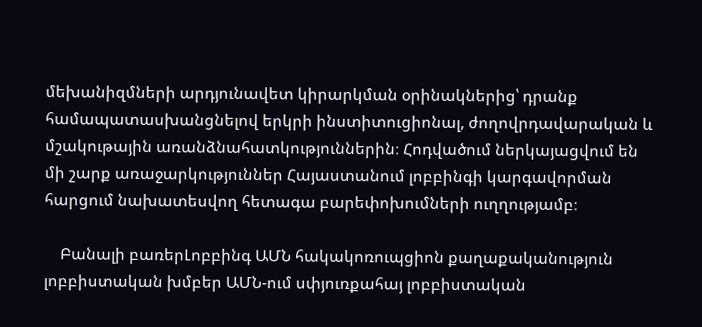մեխանիզմների արդյունավետ կիրարկման օրինակներից՝ դրանք համապատասխանցնելով երկրի ինստիտուցիոնալ, ժողովրդավարական և մշակութային առանձնահատկություններին։ Հոդվածում ներկայացվում են մի շարք առաջարկություններ Հայաստանում լոբբինգի կարգավորման հարցում նախատեսվող հետագա բարեփոխումների ուղղությամբ։

    Բանալի բառերԼոբբինգ ԱՄՆ հակակոռուպցիոն քաղաքականություն լոբբիստական խմբեր ԱՄՆ-ում սփյուռքահայ լոբբիստական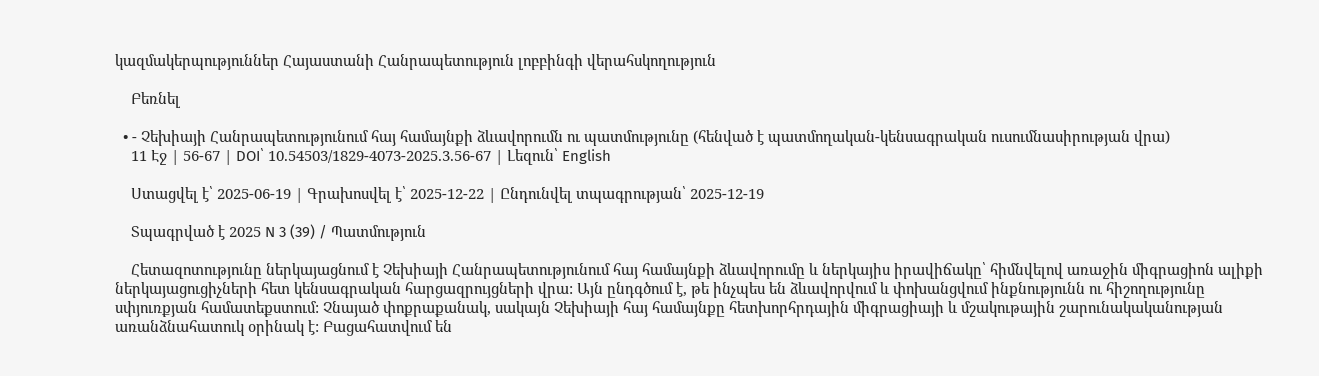կազմակերպություններ Հայաստանի Հանրապետություն լոբբինգի վերահսկողություն

    Բեռնել

  • - Չեխիայի Հանրապետությունում հայ համայնքի ձևավորումն ու պատմությունը (հենված է պատմողական-կենսագրական ուսումնասիրության վրա)
    11 Էջ | 56-67 | DOI՝ 10.54503/1829-4073-2025.3.56-67 | Լեզուն՝ English

    Ստացվել է՝ 2025-06-19 | Գրախոսվել է՝ 2025-12-22 | Ընդունվել տպագրության՝ 2025-12-19

    Տպագրված է 2025 N 3 (39) / Պատմություն

    Հետազոտությունը ներկայացնում է Չեխիայի Հանրապետությունում հայ համայնքի ձևավորումը և ներկայիս իրավիճակը՝ հիմնվելով առաջին միգրացիոն ալիքի ներկայացուցիչների հետ կենսագրական հարցազրույցների վրա: Այն ընդգծում է, թե ինչպես են ձևավորվում և փոխանցվում ինքնությունն ու հիշողությունը սփյուռքյան համատեքստում: Չնայած փոքրաքանակ, սակայն Չեխիայի հայ համայնքը հետխորհրդային միգրացիայի և մշակութային շարունակականության առանձնահատուկ օրինակ է: Բացահատվում են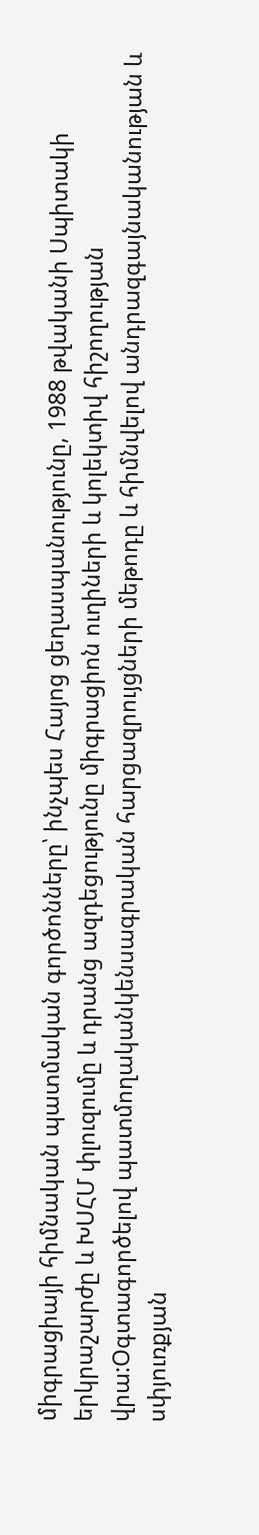միգրացիայի հիմնական պատմական գործոնները՝ ինչպես Հայոց ցեղասպանությունը, 1988 թվականի Սպիտակի երկրաշարժը և ԽՍՀՄ փլուզումը և դրանց ազդեցությունը միգրացիոն ուղիների և կոլեկտիվ հիշողության վրա:Օգտագործելով պատմողականկենսագրական հարցազրույցների մեթոդը և հիմնվելով անդրազգայնականության և սփյուռքյան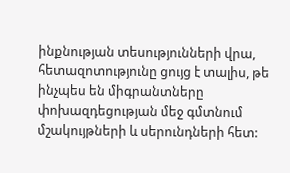ինքնության տեսությունների վրա, հետազոտությունը ցույց է տալիս, թե ինչպես են միգրանտները փոխազդեցության մեջ գմտնում մշակույթների և սերունդների հետ: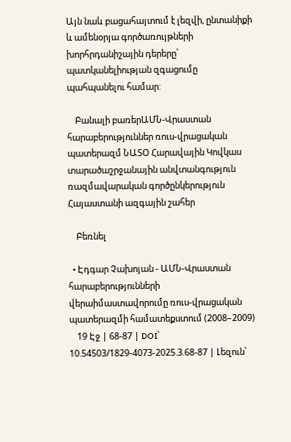Այն նաև բացահայտում է լեզվի, ընտանիքի և ամենօրյա գործառույթների խորհրդանիշային դերերը՝ պատկանելիության զգացումը պահպանելու համար:

    Բանալի բառերԱՄՆ-Վրաստան հարաբերություններ ռուս-վրացական պատերազմ ՆԱՏՕ Հարավային Կովկաս տարածաշրջանային անվտանգություն ռազմավարական գործընկերություն Հայաստանի ազգային շահեր

    Բեռնել

  • Էդգար Չախոյան - ԱՄՆ-Վրաստան հարաբերությունների վերաիմաստավորումը ռուս-վրացական պատերազմի համատեքստում (2008–2009)
    19 Էջ | 68-87 | DOI՝ 10.54503/1829-4073-2025.3.68-87 | Լեզուն՝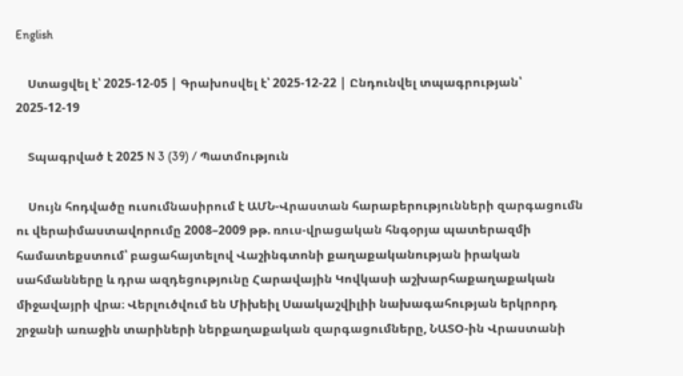English

    Ստացվել է՝ 2025-12-05 | Գրախոսվել է՝ 2025-12-22 | Ընդունվել տպագրության՝ 2025-12-19

    Տպագրված է 2025 N 3 (39) / Պատմություն

    Սույն հոդվածը ուսումնասիրում է ԱՄՆ-Վրաստան հարաբերությունների զարգացումն ու վերաիմաստավորումը 2008–2009 թթ. ռուս-վրացական հնգօրյա պատերազմի համատեքստում՝ բացահայտելով Վաշինգտոնի քաղաքականության իրական սահմանները և դրա ազդեցությունը Հարավային Կովկասի աշխարհաքաղաքական միջավայրի վրա։ Վերլուծվում են Միխեիլ Սաակաշվիլիի նախագահության երկրորդ շրջանի առաջին տարիների ներքաղաքական զարգացումները, ՆԱՏՕ-ին Վրաստանի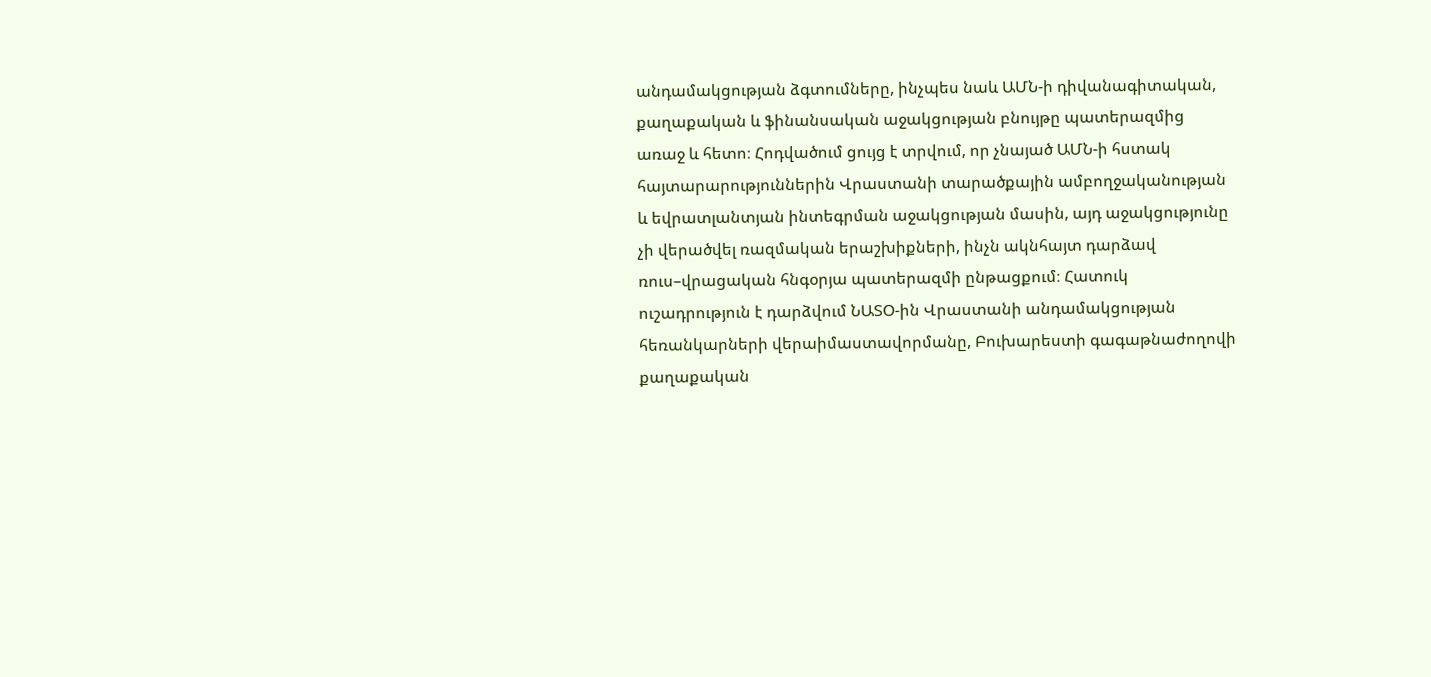անդամակցության ձգտումները, ինչպես նաև ԱՄՆ-ի դիվանագիտական, քաղաքական և ֆինանսական աջակցության բնույթը պատերազմից առաջ և հետո։ Հոդվածում ցույց է տրվում, որ չնայած ԱՄՆ-ի հստակ հայտարարություններին Վրաստանի տարածքային ամբողջականության և եվրատլանտյան ինտեգրման աջակցության մասին, այդ աջակցությունը չի վերածվել ռազմական երաշխիքների, ինչն ակնհայտ դարձավ ռուս–վրացական հնգօրյա պատերազմի ընթացքում։ Հատուկ ուշադրություն է դարձվում ՆԱՏՕ-ին Վրաստանի անդամակցության հեռանկարների վերաիմաստավորմանը, Բուխարեստի գագաթնաժողովի քաղաքական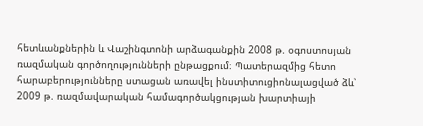հետևանքներին և Վաշինգտոնի արձագանքին 2008 թ. օգոստոսյան ռազմական գործողությունների ընթացքում։ Պատերազմից հետո հարաբերությունները ստացան առավել ինստիտուցիոնալացված ձև՝ 2009 թ. ռազմավարական համագործակցության խարտիայի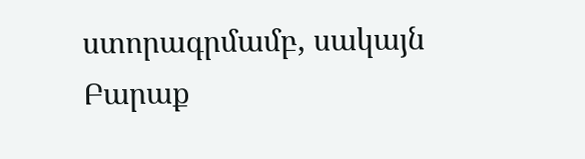ստորագրմամբ, սակայն Բարաք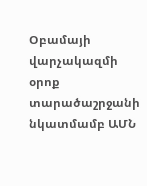Օբամայի վարչակազմի օրոք տարածաշրջանի նկատմամբ ԱՄՆ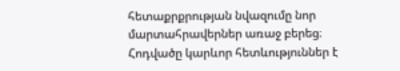հետաքրքրության նվազումը նոր մարտահրավերներ առաջ բերեց։ Հոդվածը կարևոր հետևություններ է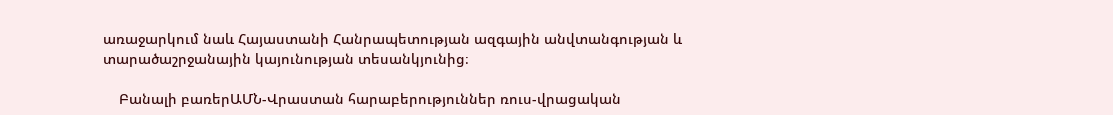առաջարկում նաև Հայաստանի Հանրապետության ազգային անվտանգության և տարածաշրջանային կայունության տեսանկյունից։

    Բանալի բառերԱՄՆ-Վրաստան հարաբերություններ ռուս-վրացական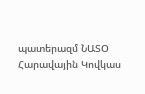պատերազմ ՆԱՏՕ Հարավային Կովկաս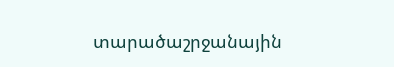տարածաշրջանային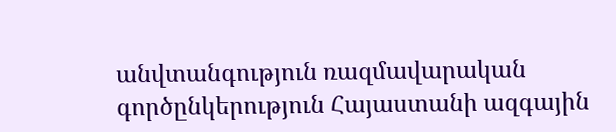անվտանգություն ռազմավարական գործընկերություն Հայաստանի ազգային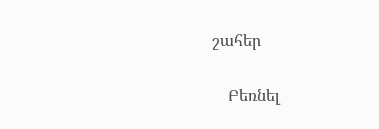շահեր

    Բեռնել